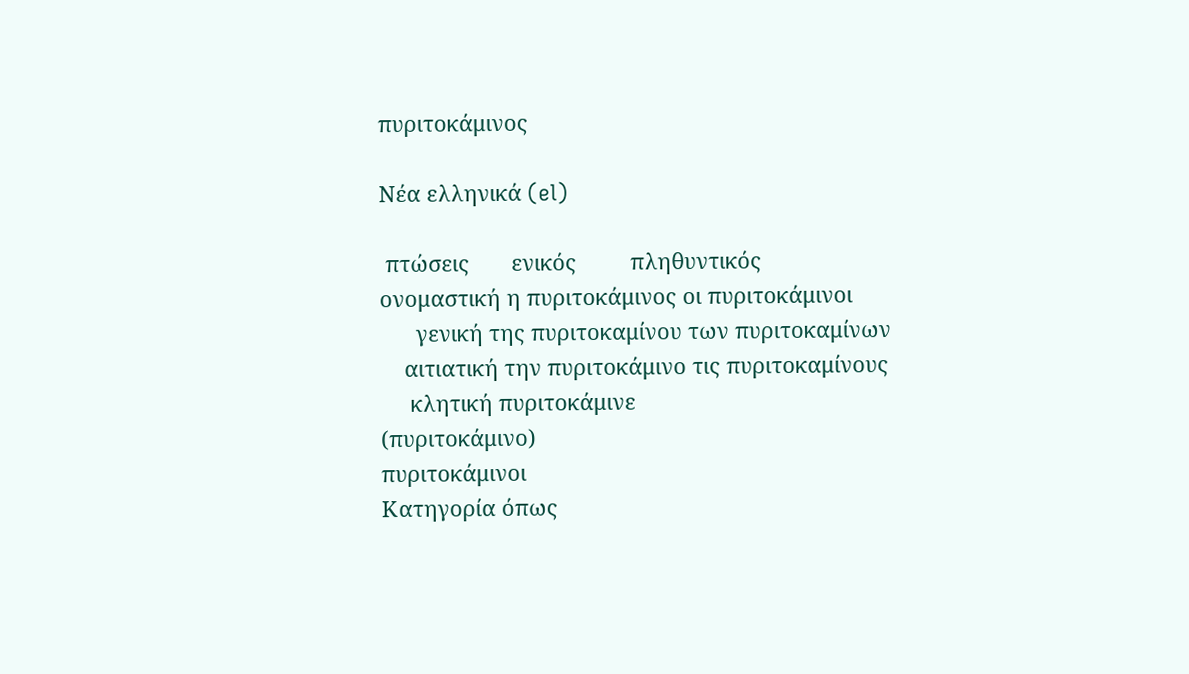πυριτοκάμινος

Νέα ελληνικά (el)

 πτώσεις       ενικός         πληθυντικός
ονομαστική η πυριτοκάμινος οι πυριτοκάμινοι
      γενική της πυριτοκαμίνου των πυριτοκαμίνων
    αιτιατική την πυριτοκάμινο τις πυριτοκαμίνους
     κλητική πυριτοκάμινε
(πυριτοκάμινο)
πυριτοκάμινοι
Κατηγορία όπως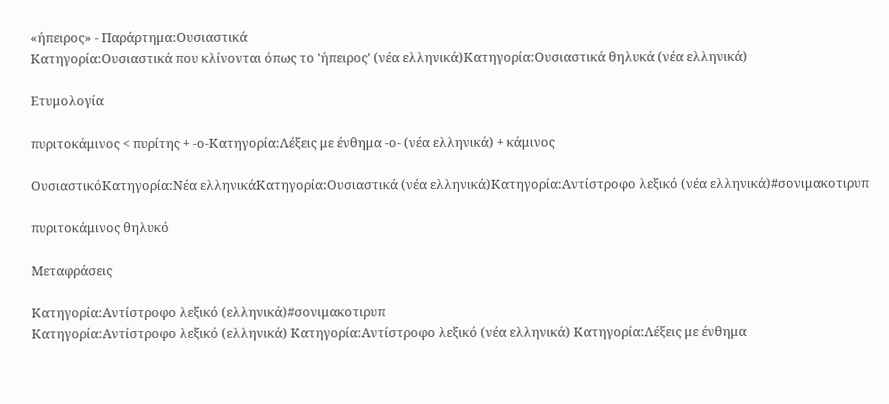«ήπειρος» - Παράρτημα:Ουσιαστικά
Κατηγορία:Ουσιαστικά που κλίνονται όπως το 'ήπειρος' (νέα ελληνικά)Κατηγορία:Ουσιαστικά θηλυκά (νέα ελληνικά)

Ετυμολογία

πυριτοκάμινος < πυρίτης + -ο-Κατηγορία:Λέξεις με ένθημα -ο- (νέα ελληνικά) + κάμινος

ΟυσιαστικόΚατηγορία:Νέα ελληνικάΚατηγορία:Ουσιαστικά (νέα ελληνικά)Κατηγορία:Αντίστροφο λεξικό (νέα ελληνικά)#σονιμακοτιρυπ

πυριτοκάμινος θηλυκό

Μεταφράσεις

Κατηγορία:Αντίστροφο λεξικό (ελληνικά)#σονιμακοτιρυπ
Κατηγορία:Αντίστροφο λεξικό (ελληνικά) Κατηγορία:Αντίστροφο λεξικό (νέα ελληνικά) Κατηγορία:Λέξεις με ένθημα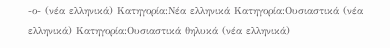-ο- (νέα ελληνικά) Κατηγορία:Νέα ελληνικά Κατηγορία:Ουσιαστικά (νέα ελληνικά) Κατηγορία:Ουσιαστικά θηλυκά (νέα ελληνικά)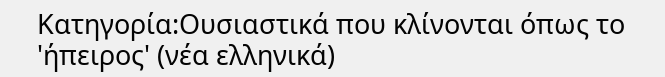Κατηγορία:Ουσιαστικά που κλίνονται όπως το 'ήπειρος' (νέα ελληνικά)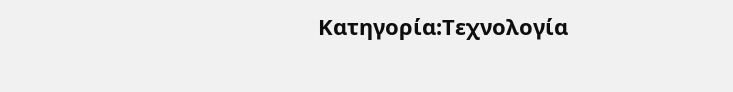Κατηγορία:Τεχνολογία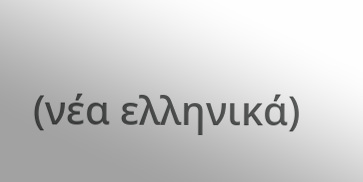(νέα ελληνικά)